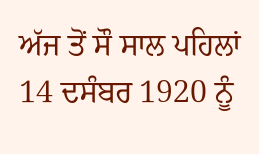ਅੱਜ ਤੋਂ ਸੌ ਸਾਲ ਪਹਿਲਾਂ 14 ਦਸੰਬਰ 1920 ਨੂੰ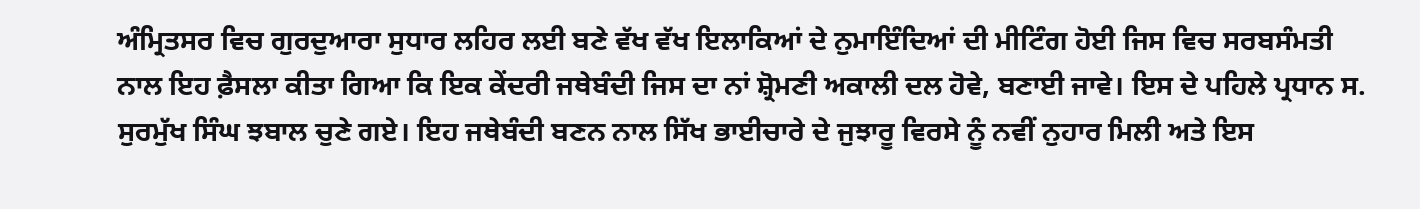ਅੰਮ੍ਰਿਤਸਰ ਵਿਚ ਗੁਰਦੁਆਰਾ ਸੁਧਾਰ ਲਹਿਰ ਲਈ ਬਣੇ ਵੱਖ ਵੱਖ ਇਲਾਕਿਆਂ ਦੇ ਨੁਮਾਇੰਦਿਆਂ ਦੀ ਮੀਟਿੰਗ ਹੋਈ ਜਿਸ ਵਿਚ ਸਰਬਸੰਮਤੀ ਨਾਲ ਇਹ ਫ਼ੈਸਲਾ ਕੀਤਾ ਗਿਆ ਕਿ ਇਕ ਕੇਂਦਰੀ ਜਥੇਬੰਦੀ ਜਿਸ ਦਾ ਨਾਂ ਸ਼੍ਰੋਮਣੀ ਅਕਾਲੀ ਦਲ ਹੋਵੇ, ਬਣਾਈ ਜਾਵੇ। ਇਸ ਦੇ ਪਹਿਲੇ ਪ੍ਰਧਾਨ ਸ. ਸੁਰਮੁੱਖ ਸਿੰਘ ਝਬਾਲ ਚੁਣੇ ਗਏ। ਇਹ ਜਥੇਬੰਦੀ ਬਣਨ ਨਾਲ ਸਿੱਖ ਭਾਈਚਾਰੇ ਦੇ ਜੁਝਾਰੂ ਵਿਰਸੇ ਨੂੰ ਨਵੀਂ ਨੁਹਾਰ ਮਿਲੀ ਅਤੇ ਇਸ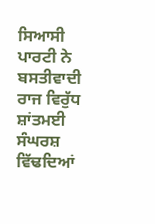ਸਿਆਸੀ ਪਾਰਟੀ ਨੇ ਬਸਤੀਵਾਦੀ ਰਾਜ ਵਿਰੁੱਧ ਸ਼ਾਂਤਮਈ ਸੰਘਰਸ਼ ਵਿੱਢਦਿਆਂ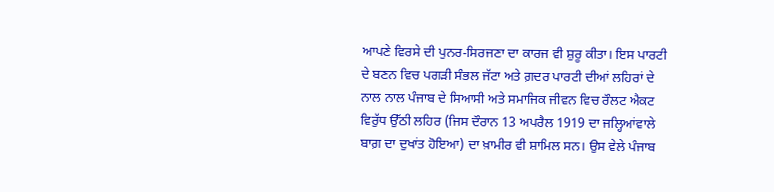ਆਪਣੇ ਵਿਰਸੇ ਦੀ ਪੁਨਰ-ਸਿਰਜਣਾ ਦਾ ਕਾਰਜ ਵੀ ਸ਼ੁਰੂ ਕੀਤਾ। ਇਸ ਪਾਰਟੀ ਦੇ ਬਣਨ ਵਿਚ ਪਗੜੀ ਸੰਭਲ ਜੱਟਾ ਅਤੇ ਗ਼ਦਰ ਪਾਰਟੀ ਦੀਆਂ ਲਹਿਰਾਂ ਦੇ ਨਾਲ ਨਾਲ ਪੰਜਾਬ ਦੇ ਸਿਆਸੀ ਅਤੇ ਸਮਾਜਿਕ ਜੀਵਨ ਵਿਚ ਰੌਲਟ ਐਕਟ ਵਿਰੁੱਧ ਉੱਠੀ ਲਹਿਰ (ਜਿਸ ਦੌਰਾਨ 13 ਅਪਰੈਲ 1919 ਦਾ ਜਲ੍ਹਿਆਂਵਾਲੇ ਬਾਗ਼ ਦਾ ਦੁਖਾਂਤ ਹੋਇਆ) ਦਾ ਖ਼ਾਮੀਰ ਵੀ ਸ਼ਾਮਿਲ ਸਨ। ਉਸ ਵੇਲੇ ਪੰਜਾਬ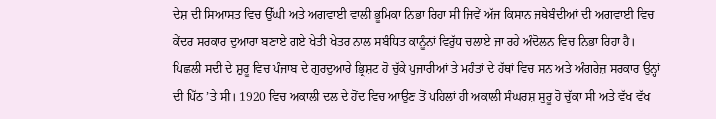ਦੇਸ਼ ਦੀ ਸਿਆਸਤ ਵਿਚ ਉੱਘੀ ਅਤੇ ਅਗਵਾਈ ਵਾਲੀ ਭੂਮਿਕਾ ਨਿਭਾ ਰਿਹਾ ਸੀ ਜਿਵੇਂ ਅੱਜ ਕਿਸਾਨ ਜਥੇਬੰਦੀਆਂ ਦੀ ਅਗਵਾਈ ਵਿਚ ਕੇਂਦਰ ਸਰਕਾਰ ਦੁਆਰਾ ਬਣਾਏ ਗਏ ਖੇਤੀ ਖੇਤਰ ਨਾਲ ਸਬੰਧਿਤ ਕਾਨੂੰਨਾਂ ਵਿਰੁੱਧ ਚਲਾਏ ਜਾ ਰਹੇ ਅੰਦੋਲਨ ਵਿਚ ਨਿਭਾ ਰਿਹਾ ਹੈ।
ਪਿਛਲੀ ਸਦੀ ਦੇ ਸ਼ੁਰੂ ਵਿਚ ਪੰਜਾਬ ਦੇ ਗੁਰਦੁਆਰੇ ਭ੍ਰਿਸ਼ਟ ਹੋ ਚੁੱਕੇ ਪੁਜਾਰੀਆਂ ਤੇ ਮਹੰਤਾਂ ਦੇ ਹੱਥਾਂ ਵਿਚ ਸਨ ਅਤੇ ਅੰਗਰੇਜ਼ ਸਰਕਾਰ ਉਨ੍ਹਾਂ ਦੀ ਪਿੱਠ ’ਤੇ ਸੀ। 1920 ਵਿਚ ਅਕਾਲੀ ਦਲ ਦੇ ਹੋਂਦ ਵਿਚ ਆਉਣ ਤੋਂ ਪਹਿਲਾਂ ਹੀ ਅਕਾਲੀ ਸੰਘਰਸ਼ ਸੁਰੂ ਹੋ ਚੁੱਕਾ ਸੀ ਅਤੇ ਵੱਖ ਵੱਖ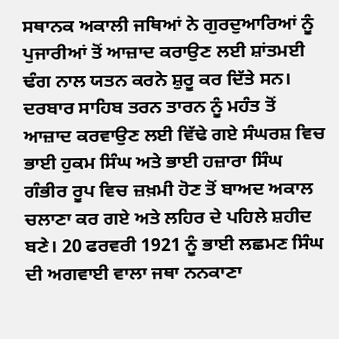ਸਥਾਨਕ ਅਕਾਲੀ ਜਥਿਆਂ ਨੇ ਗੁਰਦੁਆਰਿਆਂ ਨੂੰ ਪੁਜਾਰੀਆਂ ਤੋਂ ਆਜ਼ਾਦ ਕਰਾਉਣ ਲਈ ਸ਼ਾਂਤਮਈ ਢੰਗ ਨਾਲ ਯਤਨ ਕਰਨੇ ਸ਼ੁਰੂ ਕਰ ਦਿੱਤੇ ਸਨ। ਦਰਬਾਰ ਸਾਹਿਬ ਤਰਨ ਤਾਰਨ ਨੂੰ ਮਹੰਤ ਤੋਂ ਆਜ਼ਾਦ ਕਰਵਾਉਣ ਲਈ ਵਿੱਢੇ ਗਏ ਸੰਘਰਸ਼ ਵਿਚ ਭਾਈ ਹੁਕਮ ਸਿੰਘ ਅਤੇ ਭਾਈ ਹਜ਼ਾਰਾ ਸਿੰਘ ਗੰਭੀਰ ਰੂਪ ਵਿਚ ਜ਼ਖ਼ਮੀ ਹੋਣ ਤੋਂ ਬਾਅਦ ਅਕਾਲ ਚਲਾਣਾ ਕਰ ਗਏ ਅਤੇ ਲਹਿਰ ਦੇ ਪਹਿਲੇ ਸ਼ਹੀਦ ਬਣੇ। 20 ਫਰਵਰੀ 1921 ਨੂੰ ਭਾਈ ਲਛਮਣ ਸਿੰਘ ਦੀ ਅਗਵਾਈ ਵਾਲਾ ਜਥਾ ਨਨਕਾਣਾ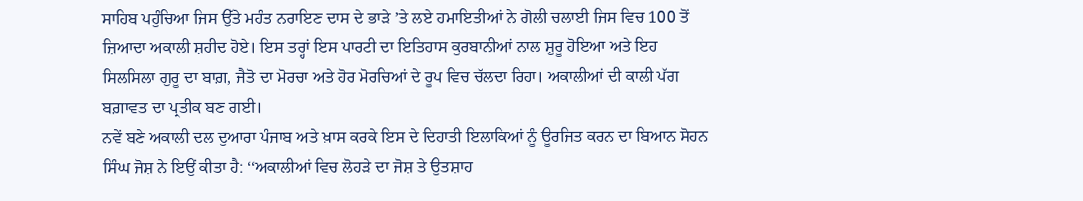ਸਾਹਿਬ ਪਹੁੰਚਿਆ ਜਿਸ ਉੱਤੇ ਮਹੰਤ ਨਰਾਇਣ ਦਾਸ ਦੇ ਭਾੜੇ ’ਤੇ ਲਏ ਹਮਾਇਤੀਆਂ ਨੇ ਗੋਲੀ ਚਲਾਈ ਜਿਸ ਵਿਚ 100 ਤੋਂ ਜ਼ਿਆਦਾ ਅਕਾਲੀ ਸ਼ਹੀਦ ਹੋਏ। ਇਸ ਤਰ੍ਹਾਂ ਇਸ ਪਾਰਟੀ ਦਾ ਇਤਿਹਾਸ ਕੁਰਬਾਨੀਆਂ ਨਾਲ ਸ਼ੁਰੂ ਹੋਇਆ ਅਤੇ ਇਹ ਸਿਲਸਿਲਾ ਗੁਰੂ ਦਾ ਬਾਗ਼, ਜੈਤੋ ਦਾ ਮੋਰਚਾ ਅਤੇ ਹੋਰ ਮੋਰਚਿਆਂ ਦੇ ਰੂਪ ਵਿਚ ਚੱਲਦਾ ਰਿਹਾ। ਅਕਾਲੀਆਂ ਦੀ ਕਾਲੀ ਪੱਗ ਬਗ਼ਾਵਤ ਦਾ ਪ੍ਰਤੀਕ ਬਣ ਗਈ।
ਨਵੇਂ ਬਣੇ ਅਕਾਲੀ ਦਲ ਦੁਆਰਾ ਪੰਜਾਬ ਅਤੇ ਖ਼ਾਸ ਕਰਕੇ ਇਸ ਦੇ ਦਿਹਾਤੀ ਇਲਾਕਿਆਂ ਨੂੰ ਊਰਜਿਤ ਕਰਨ ਦਾ ਬਿਆਨ ਸੋਹਨ ਸਿੰਘ ਜੋਸ਼ ਨੇ ਇਉਂ ਕੀਤਾ ਹੈ: ‘‘ਅਕਾਲੀਆਂ ਵਿਚ ਲੋਹੜੇ ਦਾ ਜੋਸ਼ ਤੇ ਉਤਸ਼ਾਹ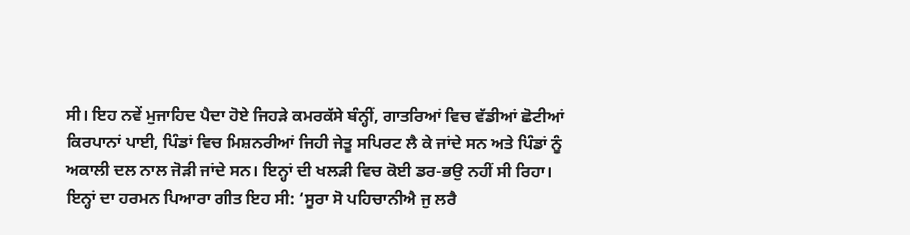ਸੀ। ਇਹ ਨਵੇਂ ਮੁਜਾਹਿਦ ਪੈਦਾ ਹੋਏ ਜਿਹੜੇ ਕਮਰਕੱਸੇ ਬੰਨ੍ਹੀਂ, ਗਾਤਰਿਆਂ ਵਿਚ ਵੱਡੀਆਂ ਛੋਟੀਆਂ ਕਿਰਪਾਨਾਂ ਪਾਈ, ਪਿੰਡਾਂ ਵਿਚ ਮਿਸ਼ਨਰੀਆਂ ਜਿਹੀ ਜੇਤੂ ਸਪਿਰਟ ਲੈ ਕੇ ਜਾਂਦੇ ਸਨ ਅਤੇ ਪਿੰਡਾਂ ਨੂੰ ਅਕਾਲੀ ਦਲ ਨਾਲ ਜੋੜੀ ਜਾਂਦੇ ਸਨ। ਇਨ੍ਹਾਂ ਦੀ ਖਲੜੀ ਵਿਚ ਕੋਈ ਡਰ-ਭਉ ਨਹੀਂ ਸੀ ਰਿਹਾ। ਇਨ੍ਹਾਂ ਦਾ ਹਰਮਨ ਪਿਆਰਾ ਗੀਤ ਇਹ ਸੀ: ‘ਸੂਰਾ ਸੋ ਪਹਿਚਾਨੀਐ ਜੁ ਲਰੈ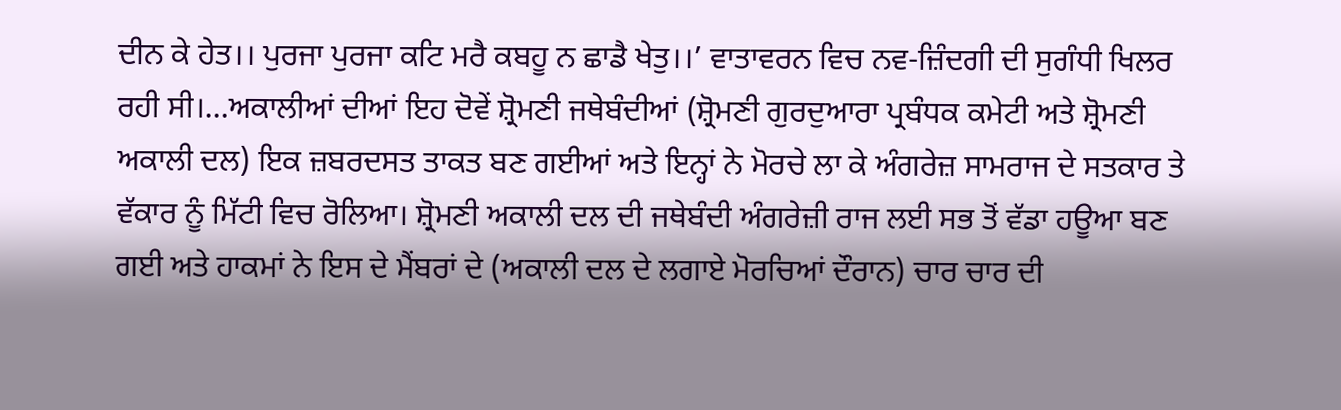ਦੀਨ ਕੇ ਹੇਤ।। ਪੁਰਜਾ ਪੁਰਜਾ ਕਟਿ ਮਰੈ ਕਬਹੂ ਨ ਛਾਡੈ ਖੇਤੁ।।’ ਵਾਤਾਵਰਨ ਵਿਚ ਨਵ-ਜ਼ਿੰਦਗੀ ਦੀ ਸੁਗੰਧੀ ਖਿਲਰ ਰਹੀ ਸੀ।…ਅਕਾਲੀਆਂ ਦੀਆਂ ਇਹ ਦੋਵੇਂ ਸ਼੍ਰੋਮਣੀ ਜਥੇਬੰਦੀਆਂ (ਸ਼੍ਰੋਮਣੀ ਗੁਰਦੁਆਰਾ ਪ੍ਰਬੰਧਕ ਕਮੇਟੀ ਅਤੇ ਸ਼੍ਰੋਮਣੀ ਅਕਾਲੀ ਦਲ) ਇਕ ਜ਼ਬਰਦਸਤ ਤਾਕਤ ਬਣ ਗਈਆਂ ਅਤੇ ਇਨ੍ਹਾਂ ਨੇ ਮੋਰਚੇ ਲਾ ਕੇ ਅੰਗਰੇਜ਼ ਸਾਮਰਾਜ ਦੇ ਸਤਕਾਰ ਤੇ ਵੱਕਾਰ ਨੂੰ ਮਿੱਟੀ ਵਿਚ ਰੋਲਿਆ। ਸ਼੍ਰੋਮਣੀ ਅਕਾਲੀ ਦਲ ਦੀ ਜਥੇਬੰਦੀ ਅੰਗਰੇਜ਼ੀ ਰਾਜ ਲਈ ਸਭ ਤੋਂ ਵੱਡਾ ਹਊਆ ਬਣ ਗਈ ਅਤੇ ਹਾਕਮਾਂ ਨੇ ਇਸ ਦੇ ਮੈਂਬਰਾਂ ਦੇ (ਅਕਾਲੀ ਦਲ ਦੇ ਲਗਾਏ ਮੋਰਚਿਆਂ ਦੌਰਾਨ) ਚਾਰ ਚਾਰ ਦੀ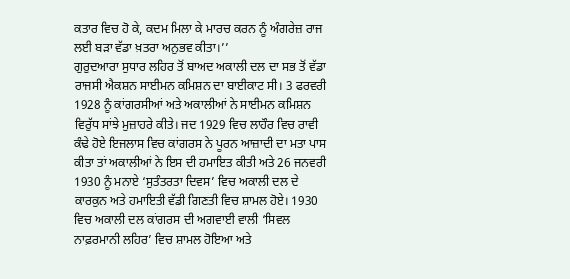ਕਤਾਰ ਵਿਚ ਹੋ ਕੇ, ਕਦਮ ਮਿਲਾ ਕੇ ਮਾਰਚ ਕਰਨ ਨੂੰ ਅੰਗਰੇਜ਼ ਰਾਜ ਲਈ ਬੜਾ ਵੱਡਾ ਖ਼ਤਰਾ ਅਨੁਭਵ ਕੀਤਾ।’’
ਗੁਰੁਦਆਰਾ ਸੁਧਾਰ ਲਹਿਰ ਤੋਂ ਬਾਅਦ ਅਕਾਲੀ ਦਲ ਦਾ ਸਭ ਤੋਂ ਵੱਡਾ ਰਾਜਸੀ ਐਕਸ਼ਨ ਸਾਈਮਨ ਕਮਿਸ਼ਨ ਦਾ ਬਾਈਕਾਟ ਸੀ। 3 ਫਰਵਰੀ 1928 ਨੂੰ ਕਾਂਗਰਸੀਆਂ ਅਤੇ ਅਕਾਲੀਆਂ ਨੇ ਸਾਈਮਨ ਕਮਿਸ਼ਨ ਵਿਰੁੱਧ ਸਾਂਝੇ ਮੁਜ਼ਾਹਰੇ ਕੀਤੇ। ਜਦ 1929 ਵਿਚ ਲਾਹੌਰ ਵਿਚ ਰਾਵੀ ਕੰਢੇ ਹੋਏ ਇਜਲਾਸ ਵਿਚ ਕਾਂਗਰਸ ਨੇ ਪੂਰਨ ਆਜ਼ਾਦੀ ਦਾ ਮਤਾ ਪਾਸ ਕੀਤਾ ਤਾਂ ਅਕਾਲੀਆਂ ਨੇ ਇਸ ਦੀ ਹਮਾਇਤ ਕੀਤੀ ਅਤੇ 26 ਜਨਵਰੀ 1930 ਨੂੰ ਮਨਾਏ ‘ਸੁਤੰਤਰਤਾ ਦਿਵਸ’ ਵਿਚ ਅਕਾਲੀ ਦਲ ਦੇ ਕਾਰਕੁਨ ਅਤੇ ਹਮਾਇਤੀ ਵੱਡੀ ਗਿਣਤੀ ਵਿਚ ਸ਼ਾਮਲ ਹੋਏ। 1930 ਵਿਚ ਅਕਾਲੀ ਦਲ ਕਾਂਗਰਸ ਦੀ ਅਗਵਾਈ ਵਾਲੀ ‘ਸਿਵਲ ਨਾਫ਼ਰਮਾਨੀ ਲਹਿਰ’ ਵਿਚ ਸ਼ਾਮਲ ਹੋਇਆ ਅਤੇ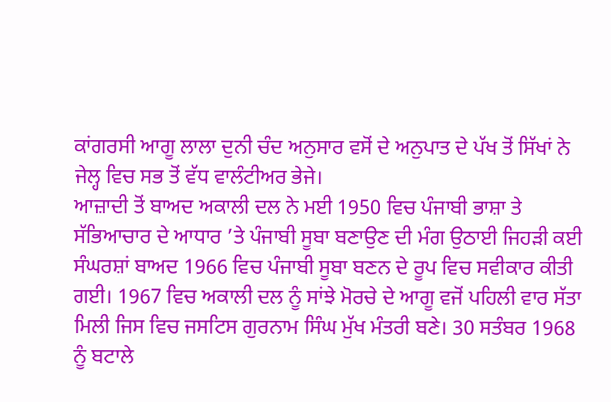ਕਾਂਗਰਸੀ ਆਗੂ ਲਾਲਾ ਦੁਨੀ ਚੰਦ ਅਨੁਸਾਰ ਵਸੋਂ ਦੇ ਅਨੁਪਾਤ ਦੇ ਪੱਖ ਤੋਂ ਸਿੱਖਾਂ ਨੇ ਜੇਲ੍ਹ ਵਿਚ ਸਭ ਤੋਂ ਵੱਧ ਵਾਲੰਟੀਅਰ ਭੇਜੇ।
ਆਜ਼ਾਦੀ ਤੋਂ ਬਾਅਦ ਅਕਾਲੀ ਦਲ ਨੇ ਮਈ 1950 ਵਿਚ ਪੰਜਾਬੀ ਭਾਸ਼ਾ ਤੇ ਸੱਭਿਆਚਾਰ ਦੇ ਆਧਾਰ ’ਤੇ ਪੰਜਾਬੀ ਸੂਬਾ ਬਣਾਉਣ ਦੀ ਮੰਗ ਉਠਾਈ ਜਿਹੜੀ ਕਈ ਸੰਘਰਸ਼ਾਂ ਬਾਅਦ 1966 ਵਿਚ ਪੰਜਾਬੀ ਸੂਬਾ ਬਣਨ ਦੇ ਰੂਪ ਵਿਚ ਸਵੀਕਾਰ ਕੀਤੀ ਗਈ। 1967 ਵਿਚ ਅਕਾਲੀ ਦਲ ਨੂੰ ਸਾਂਝੇ ਮੋਰਚੇ ਦੇ ਆਗੂ ਵਜੋਂ ਪਹਿਲੀ ਵਾਰ ਸੱਤਾ ਮਿਲੀ ਜਿਸ ਵਿਚ ਜਸਟਿਸ ਗੁਰਨਾਮ ਸਿੰਘ ਮੁੱਖ ਮੰਤਰੀ ਬਣੇ। 30 ਸਤੰਬਰ 1968 ਨੂੰ ਬਟਾਲੇ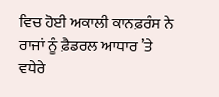ਵਿਚ ਹੋਈ ਅਕਾਲੀ ਕਾਨਫ਼ਰੰਸ ਨੇ ਰਾਜਾਂ ਨੂੰ ਫ਼ੈਡਰਲ ਆਧਾਰ ’ਤੇ ਵਧੇਰੇ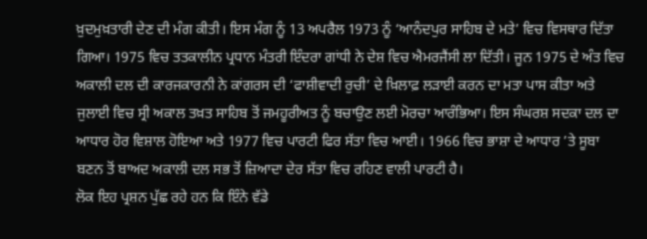ਖ਼ੁਦਮੁਖ਼ਤਾਰੀ ਦੇਣ ਦੀ ਮੰਗ ਕੀਤੀ। ਇਸ ਮੰਗ ਨੂੰ 13 ਅਪਰੈਲ 1973 ਨੂੰ ‘ਆਨੰਦਪੁਰ ਸਾਹਿਬ ਦੇ ਮਤੇ’ ਵਿਚ ਵਿਸਥਾਰ ਦਿੱਤਾ ਗਿਆ। 1975 ਵਿਚ ਤਤਕਾਲੀਨ ਪ੍ਰਧਾਨ ਮੰਤਰੀ ਇੰਦਰਾ ਗਾਂਧੀ ਨੇ ਦੇਸ਼ ਵਿਚ ਐਮਰਜੈਂਸੀ ਲਾ ਦਿੱਤੀ। ਜੂਨ 1975 ਦੇ ਅੰਤ ਵਿਚ ਅਕਾਲੀ ਦਲ ਦੀ ਕਾਰਜਕਾਰਨੀ ਨੇ ਕਾਂਗਰਸ ਦੀ ‘ਫਾਸ਼ੀਵਾਦੀ ਰੁਚੀ’ ਦੇ ਖ਼ਿਲਾਫ਼ ਲੜਾਈ ਕਰਨ ਦਾ ਮਤਾ ਪਾਸ ਕੀਤਾ ਅਤੇ ਜੁਲਾਈ ਵਿਚ ਸ੍ਰੀ ਅਕਾਲ ਤਖ਼ਤ ਸਾਹਿਬ ਤੋਂ ਜਮਹੂਰੀਅਤ ਨੂੰ ਬਚਾਉਣ ਲਈ ਮੋਰਚਾ ਆਰੰਭਿਆ। ਇਸ ਸੰਘਰਸ਼ ਸਦਕਾ ਦਲ ਦਾ ਆਧਾਰ ਹੋਰ ਵਿਸ਼ਾਲ ਹੋਇਆ ਅਤੇ 1977 ਵਿਚ ਪਾਰਟੀ ਫਿਰ ਸੱਤਾ ਵਿਚ ਆਈ। 1966 ਵਿਚ ਭਾਸ਼ਾ ਦੇ ਆਧਾਰ ’ਤੇ ਸੂਬਾ ਬਣਨ ਤੋਂ ਬਾਅਦ ਅਕਾਲੀ ਦਲ ਸਭ ਤੋਂ ਜ਼ਿਆਦਾ ਦੇਰ ਸੱਤਾ ਵਿਚ ਰਹਿਣ ਵਾਲੀ ਪਾਰਟੀ ਹੈ।
ਲੋਕ ਇਹ ਪ੍ਰਸ਼ਨ ਪੁੱਛ ਰਹੇ ਹਨ ਕਿ ਇੰਨੇ ਵੱਡੇ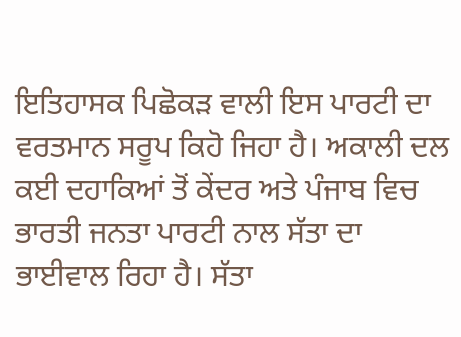ਇਤਿਹਾਸਕ ਪਿਛੋਕੜ ਵਾਲੀ ਇਸ ਪਾਰਟੀ ਦਾ ਵਰਤਮਾਨ ਸਰੂਪ ਕਿਹੋ ਜਿਹਾ ਹੈ। ਅਕਾਲੀ ਦਲ ਕਈ ਦਹਾਕਿਆਂ ਤੋਂ ਕੇਂਦਰ ਅਤੇ ਪੰਜਾਬ ਵਿਚ ਭਾਰਤੀ ਜਨਤਾ ਪਾਰਟੀ ਨਾਲ ਸੱਤਾ ਦਾ ਭਾਈਵਾਲ ਰਿਹਾ ਹੈ। ਸੱਤਾ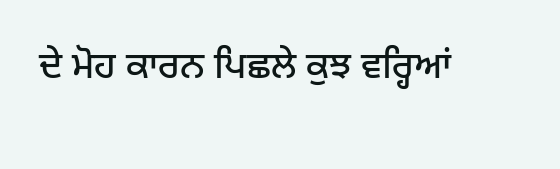ਦੇ ਮੋਹ ਕਾਰਨ ਪਿਛਲੇ ਕੁਝ ਵਰ੍ਹਿਆਂ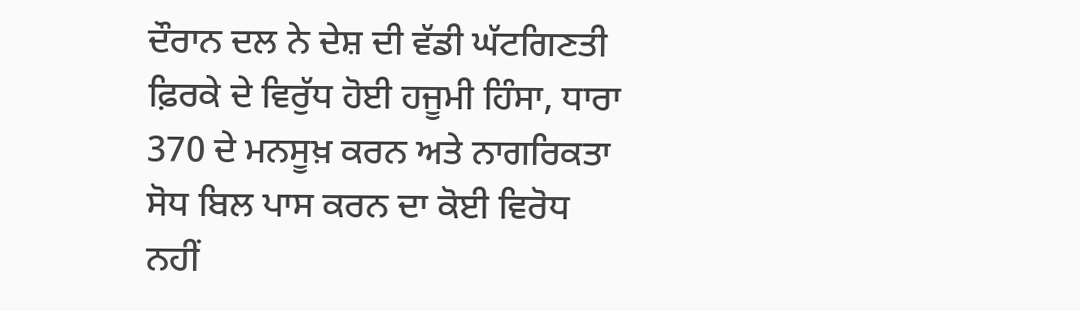ਦੌਰਾਨ ਦਲ ਨੇ ਦੇਸ਼ ਦੀ ਵੱਡੀ ਘੱਟਗਿਣਤੀ ਫ਼ਿਰਕੇ ਦੇ ਵਿਰੁੱਧ ਹੋਈ ਹਜੂਮੀ ਹਿੰਸਾ, ਧਾਰਾ 370 ਦੇ ਮਨਸੂਖ਼ ਕਰਨ ਅਤੇ ਨਾਗਰਿਕਤਾ ਸੋਧ ਬਿਲ ਪਾਸ ਕਰਨ ਦਾ ਕੋਈ ਵਿਰੋਧ ਨਹੀਂ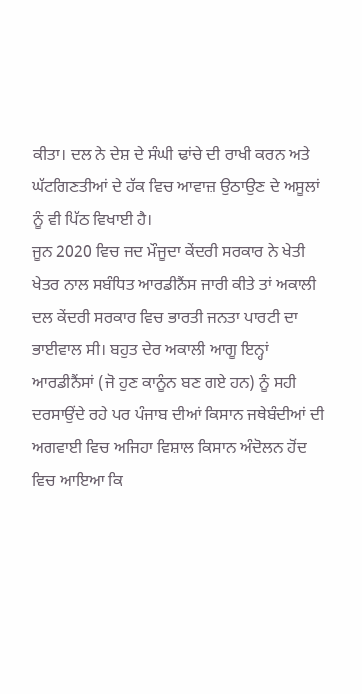ਕੀਤਾ। ਦਲ ਨੇ ਦੇਸ਼ ਦੇ ਸੰਘੀ ਢਾਂਚੇ ਦੀ ਰਾਖੀ ਕਰਨ ਅਤੇ ਘੱਟਗਿਣਤੀਆਂ ਦੇ ਹੱਕ ਵਿਚ ਆਵਾਜ਼ ਉਠਾਉਣ ਦੇ ਅਸੂਲਾਂ ਨੂੰ ਵੀ ਪਿੱਠ ਵਿਖਾਈ ਹੈ।
ਜੂਨ 2020 ਵਿਚ ਜਦ ਮੌਜੂਦਾ ਕੇਂਦਰੀ ਸਰਕਾਰ ਨੇ ਖੇਤੀ ਖੇਤਰ ਨਾਲ ਸਬੰਧਿਤ ਆਰਡੀਨੈਂਸ ਜਾਰੀ ਕੀਤੇ ਤਾਂ ਅਕਾਲੀ ਦਲ ਕੇਂਦਰੀ ਸਰਕਾਰ ਵਿਚ ਭਾਰਤੀ ਜਨਤਾ ਪਾਰਟੀ ਦਾ ਭਾਈਵਾਲ ਸੀ। ਬਹੁਤ ਦੇਰ ਅਕਾਲੀ ਆਗੂ ਇਨ੍ਹਾਂ ਆਰਡੀਨੈਂਸਾਂ (ਜੋ ਹੁਣ ਕਾਨੂੰਨ ਬਣ ਗਏ ਹਨ) ਨੂੰ ਸਹੀ ਦਰਸਾਉਂਦੇ ਰਹੇ ਪਰ ਪੰਜਾਬ ਦੀਆਂ ਕਿਸਾਨ ਜਥੇਬੰਦੀਆਂ ਦੀ ਅਗਵਾਈ ਵਿਚ ਅਜਿਹਾ ਵਿਸ਼ਾਲ ਕਿਸਾਨ ਅੰਦੋਲਨ ਹੋਂਦ ਵਿਚ ਆਇਆ ਕਿ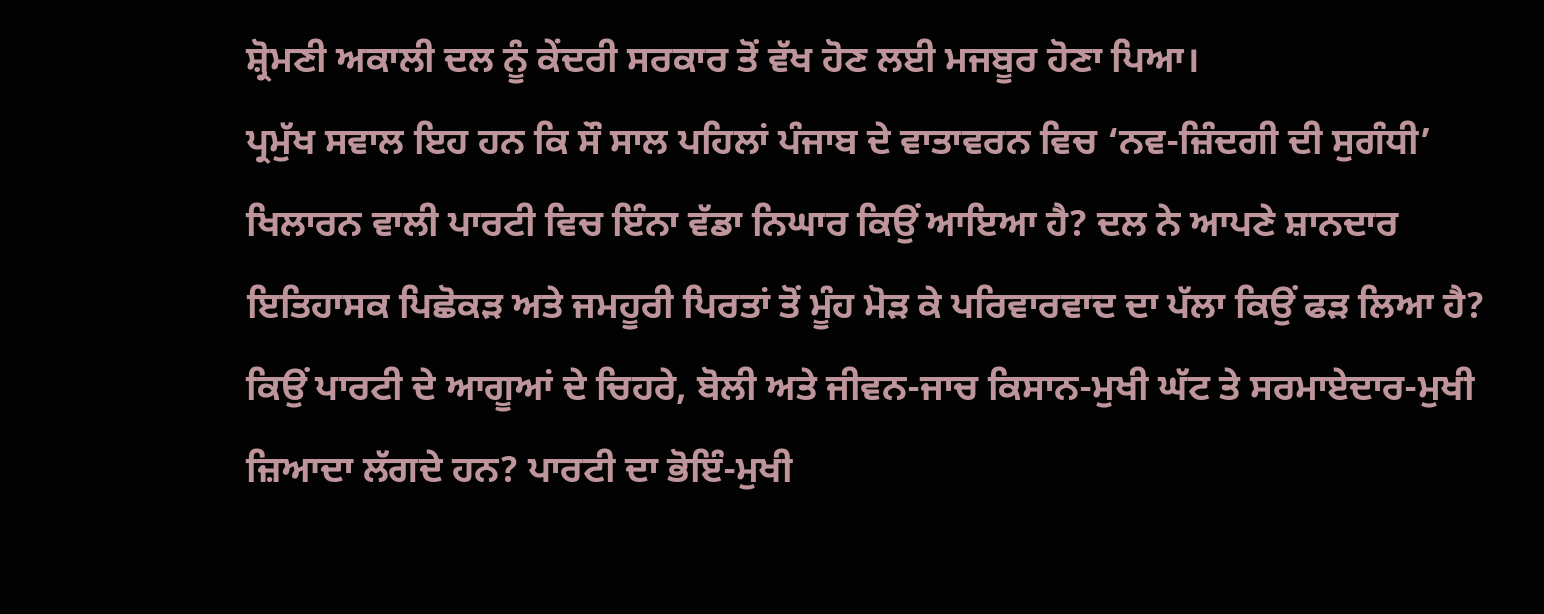ਸ਼੍ਰੋਮਣੀ ਅਕਾਲੀ ਦਲ ਨੂੰ ਕੇਂਦਰੀ ਸਰਕਾਰ ਤੋਂ ਵੱਖ ਹੋਣ ਲਈ ਮਜਬੂਰ ਹੋਣਾ ਪਿਆ।
ਪ੍ਰਮੁੱਖ ਸਵਾਲ ਇਹ ਹਨ ਕਿ ਸੌ ਸਾਲ ਪਹਿਲਾਂ ਪੰਜਾਬ ਦੇ ਵਾਤਾਵਰਨ ਵਿਚ ‘ਨਵ-ਜ਼ਿੰਦਗੀ ਦੀ ਸੁਗੰਧੀ’ ਖਿਲਾਰਨ ਵਾਲੀ ਪਾਰਟੀ ਵਿਚ ਇੰਨਾ ਵੱਡਾ ਨਿਘਾਰ ਕਿਉਂ ਆਇਆ ਹੈ? ਦਲ ਨੇ ਆਪਣੇ ਸ਼ਾਨਦਾਰ ਇਤਿਹਾਸਕ ਪਿਛੋਕੜ ਅਤੇ ਜਮਹੂਰੀ ਪਿਰਤਾਂ ਤੋਂ ਮੂੰਹ ਮੋੜ ਕੇ ਪਰਿਵਾਰਵਾਦ ਦਾ ਪੱਲਾ ਕਿਉਂ ਫੜ ਲਿਆ ਹੈ? ਕਿਉਂ ਪਾਰਟੀ ਦੇ ਆਗੂਆਂ ਦੇ ਚਿਹਰੇ, ਬੋਲੀ ਅਤੇ ਜੀਵਨ-ਜਾਚ ਕਿਸਾਨ-ਮੁਖੀ ਘੱਟ ਤੇ ਸਰਮਾਏਦਾਰ-ਮੁਖੀ ਜ਼ਿਆਦਾ ਲੱਗਦੇ ਹਨ? ਪਾਰਟੀ ਦਾ ਭੋਇੰ-ਮੁਖੀ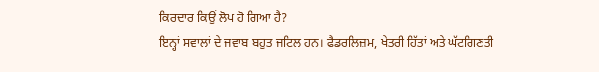ਕਿਰਦਾਰ ਕਿਉਂ ਲੋਪ ਹੋ ਗਿਆ ਹੈ?
ਇਨ੍ਹਾਂ ਸਵਾਲਾਂ ਦੇ ਜਵਾਬ ਬਹੁਤ ਜਟਿਲ ਹਨ। ਫੈਡਰਲਿਜ਼ਮ, ਖੇਤਰੀ ਹਿੱਤਾਂ ਅਤੇ ਘੱਟਗਿਣਤੀ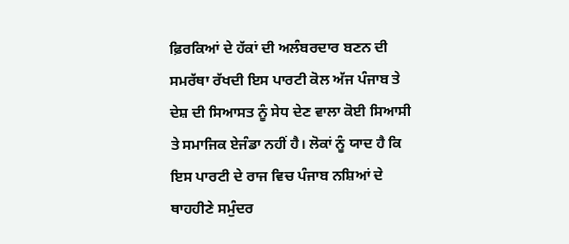ਫ਼ਿਰਕਿਆਂ ਦੇ ਹੱਕਾਂ ਦੀ ਅਲੰਬਰਦਾਰ ਬਣਨ ਦੀ ਸਮਰੱਥਾ ਰੱਖਦੀ ਇਸ ਪਾਰਟੀ ਕੋਲ ਅੱਜ ਪੰਜਾਬ ਤੇ ਦੇਸ਼ ਦੀ ਸਿਆਸਤ ਨੂੰ ਸੇਧ ਦੇਣ ਵਾਲਾ ਕੋਈ ਸਿਆਸੀ ਤੇ ਸਮਾਜਿਕ ਏਜੰਡਾ ਨਹੀਂ ਹੈ। ਲੋਕਾਂ ਨੂੰ ਯਾਦ ਹੈ ਕਿ ਇਸ ਪਾਰਟੀ ਦੇ ਰਾਜ ਵਿਚ ਪੰਜਾਬ ਨਸ਼ਿਆਂ ਦੇ ਥਾਹਹੀਣੇ ਸਮੁੰਦਰ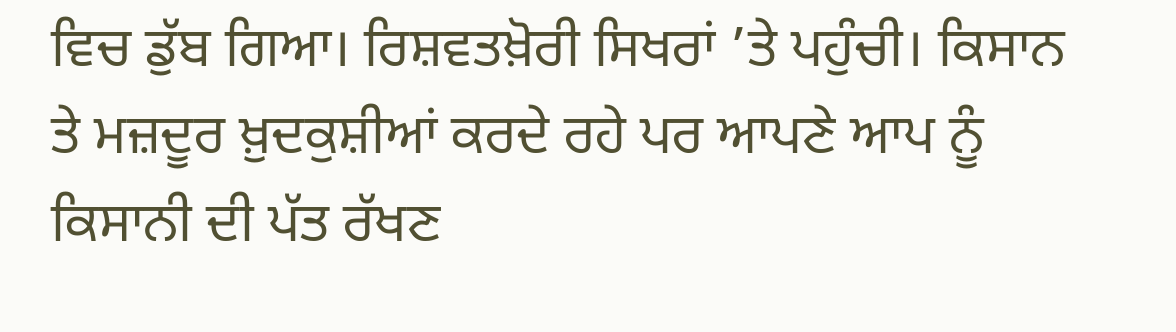ਵਿਚ ਡੁੱਬ ਗਿਆ। ਰਿਸ਼ਵਤਖ਼ੋਰੀ ਸਿਖਰਾਂ ’ਤੇ ਪਹੁੰਚੀ। ਕਿਸਾਨ ਤੇ ਮਜ਼ਦੂਰ ਖ਼ੁਦਕੁਸ਼ੀਆਂ ਕਰਦੇ ਰਹੇ ਪਰ ਆਪਣੇ ਆਪ ਨੂੰ ਕਿਸਾਨੀ ਦੀ ਪੱਤ ਰੱਖਣ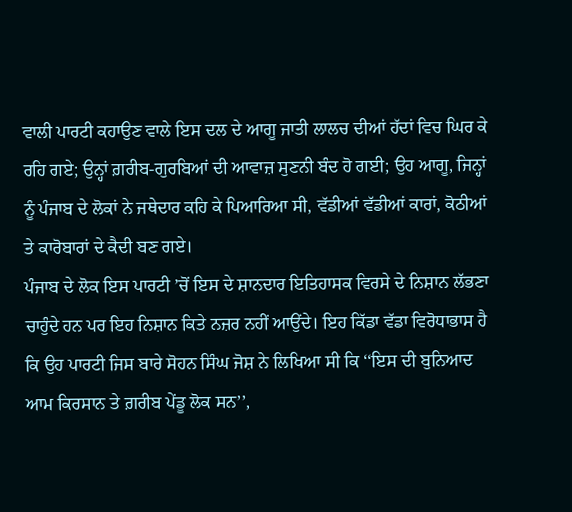ਵਾਲੀ ਪਾਰਟੀ ਕਹਾਉਣ ਵਾਲੇ ਇਸ ਦਲ ਦੇ ਆਗੂ ਜਾਤੀ ਲਾਲਚ ਦੀਆਂ ਹੱਦਾਂ ਵਿਚ ਘਿਰ ਕੇ ਰਹਿ ਗਏ; ਉਨ੍ਹਾਂ ਗ਼ਰੀਬ-ਗੁਰਬਿਆਂ ਦੀ ਆਵਾਜ਼ ਸੁਣਨੀ ਬੰਦ ਹੋ ਗਈ; ਉਹ ਆਗੂ, ਜਿਨ੍ਹਾਂ ਨੂੰ ਪੰਜਾਬ ਦੇ ਲੋਕਾਂ ਨੇ ਜਥੇਦਾਰ ਕਹਿ ਕੇ ਪਿਆਰਿਆ ਸੀ, ਵੱਡੀਆਂ ਵੱਡੀਆਂ ਕਾਰਾਂ, ਕੋਠੀਆਂ ਤੇ ਕਾਰੋਬਾਰਾਂ ਦੇ ਕੈਦੀ ਬਣ ਗਏ।
ਪੰਜਾਬ ਦੇ ਲੋਕ ਇਸ ਪਾਰਟੀ ’ਚੋਂ ਇਸ ਦੇ ਸ਼ਾਨਦਾਰ ਇਤਿਹਾਸਕ ਵਿਰਸੇ ਦੇ ਨਿਸ਼ਾਨ ਲੱਭਣਾ ਚਾਹੁੰਦੇ ਹਨ ਪਰ ਇਹ ਨਿਸ਼ਾਨ ਕਿਤੇ ਨਜ਼ਰ ਨਹੀਂ ਆਉਂਦੇ। ਇਹ ਕਿੱਡਾ ਵੱਡਾ ਵਿਰੋਧਾਭਾਸ ਹੈ ਕਿ ਉਹ ਪਾਰਟੀ ਜਿਸ ਬਾਰੇ ਸੋਹਨ ਸਿੰਘ ਜੋਸ਼ ਨੇ ਲਿਖਿਆ ਸੀ ਕਿ ‘‘ਇਸ ਦੀ ਬੁਨਿਆਦ ਆਮ ਕਿਰਸਾਨ ਤੇ ਗ਼ਰੀਬ ਪੇਂਡੂ ਲੋਕ ਸਨ’’,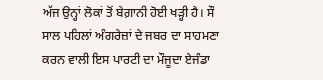ਅੱਜ ਉਨ੍ਹਾਂ ਲੋਕਾਂ ਤੋਂ ਬੇਗ਼ਾਨੀ ਹੋਈ ਖੜ੍ਹੀ ਹੈ। ਸੌ ਸਾਲ ਪਹਿਲਾਂ ਅੰਗਰੇਜ਼ਾਂ ਦੇ ਜਬਰ ਦਾ ਸਾਹਮਣਾ ਕਰਨ ਵਾਲੀ ਇਸ ਪਾਰਟੀ ਦਾ ਮੌਜੂਦਾ ਏਜੰਡਾ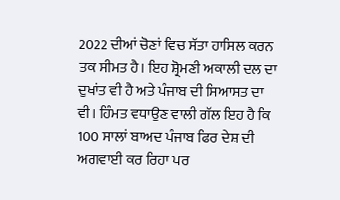2022 ਦੀਆਂ ਚੋਣਾਂ ਵਿਚ ਸੱਤਾ ਹਾਸਿਲ ਕਰਨ ਤਕ ਸੀਮਤ ਹੈ। ਇਹ ਸ਼੍ਰੋਮਣੀ ਅਕਾਲੀ ਦਲ ਦਾ ਦੁਖਾਂਤ ਵੀ ਹੈ ਅਤੇ ਪੰਜਾਬ ਦੀ ਸਿਆਸਤ ਦਾ ਵੀ। ਹਿੰਮਤ ਵਧਾਉਣ ਵਾਲੀ ਗੱਲ ਇਹ ਹੈ ਕਿ 100 ਸਾਲਾਂ ਬਾਅਦ ਪੰਜਾਬ ਫਿਰ ਦੇਸ਼ ਦੀ ਅਗਵਾਈ ਕਰ ਰਿਹਾ ਪਰ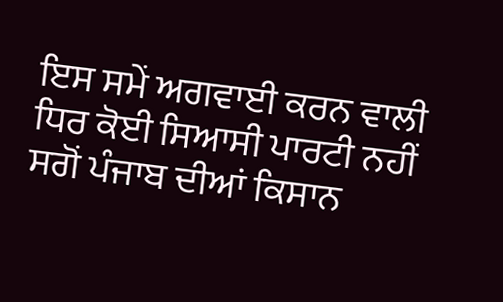ਇਸ ਸਮੇਂ ਅਗਵਾਈ ਕਰਨ ਵਾਲੀ ਧਿਰ ਕੋਈ ਸਿਆਸੀ ਪਾਰਟੀ ਨਹੀਂ ਸਗੋਂ ਪੰਜਾਬ ਦੀਆਂ ਕਿਸਾਨ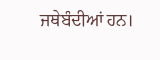ਜਥੇਬੰਦੀਆਂ ਹਨ।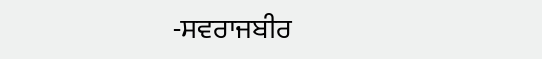-ਸਵਰਾਜਬੀਰ